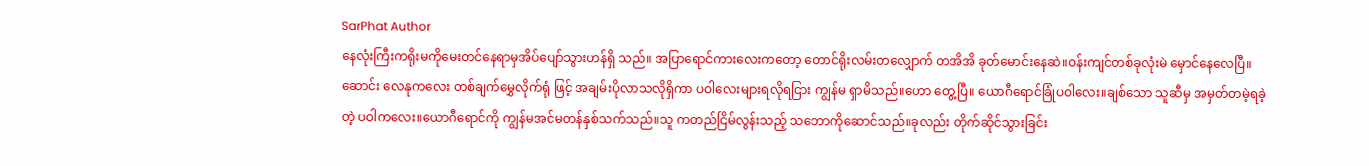SarPhat Author
နေလုံးကြီးကရိုးမကိုမေးတင်နေရာမှအိပ်ပျော်သွားဟန်ရှိ သည်။ အပြာရောင်ကားလေးကတော့ တောင်ရိုးလမ်းတလျှောက် တအိအိ ခုတ်မောင်းနေဆဲ။ဝန်းကျင်တစ်ခုလုံးမဲ မှောင်နေလေပြီ။ဆောင်း လေနုကလေး တစ်ချက်မွှေလိုက်ရုံ ဖြင့် အချမ်းပိုလာသလိုရှိကာ ပဝါလေးများရလိုရငြား ကျွန်မ ရှာမိသည်။ဟော တွေ့ပြီ။ ယောဂီရောင်ခြုံပဝါလေး။ချစ်သော သူဆီမှ အမှတ်တမဲ့ရခဲ့တဲ့ ပဝါကလေး။ယောဂီရောင်ကို ကျွန်မအင်မတန်နှစ်သက်သည်။သူ ကတည်ငြိမ်လွန်းသည့် သဘောကိုဆောင်သည်။ခုလည်း တိုက်ဆိုင်သွားခြင်း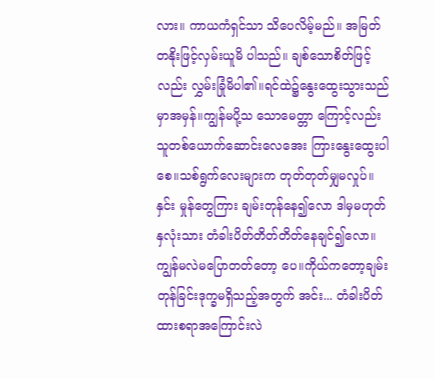လား။ ကာယကံရှင်သာ သိပေလိမ့်မည်။ အမြတ်တနိုးဖြင့်လှမ်းယူမိ ပါသည်။ ချစ်သောစိတ်ဖြင့်လည်း လွှမ်းခြုံမိပါ၏။ရင်ထဲ၌နွေးထွေးသွားသည်မှာအမှန်။ကျွန်မပို့သ သောမေတ္တာ ကြောင့်လည်း သူတစ်ယောက်ဆောင်းလေအေး ကြားနွေးထွေးပါစေ။သစ်ရွက်လေးများက တုတ်တုတ်မျှမလှုပ်။ နှင်း မှုန်တွေကြား ချမ်းတုန်နေ၍လော ဒါမှမဟုတ် နှလုံးသား တံခါးပိတ်တိတ်တိတ်နေချင်၍လော။ကျွန်မလဲမပြောတတ်တော့ ပေ။ကိုယ်ကတော့ချမ်းတုန်ခြင်းဒုက္ခမရှိသည့်အတွက် အင်း... တံခါးပိတ်ထားစရာအကြောင်းလဲ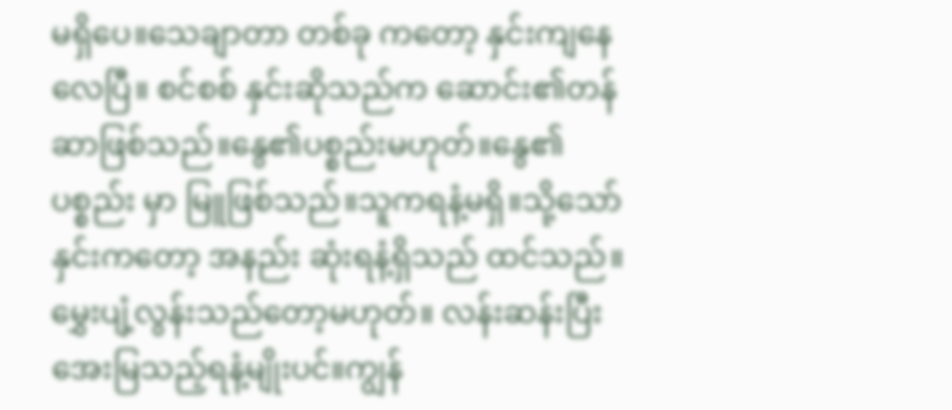မရှိပေ။သေချာတာ တစ်ခု ကတော့ နှင်းကျနေလေပြီ။ စင်စစ် နှင်းဆိုသည်က ဆောင်း၏တန်ဆာဖြစ်သည်။နွေ၏ပစ္စည်းမဟုတ်။နွေ၏ ပစ္စည်း မှာ မြူဖြစ်သည်။သူကရနံ့မရှိ။သို့သော် နှင်းကတော့ အနည်း ဆုံးရနံ့ရှိသည် ထင်သည်။မွှေးပျံ့လွန်းသည်တော့မဟုတ်။ လန်းဆန်းပြီးအေးမြသည့်ရနံ့မျိုးပင်။ကျွန်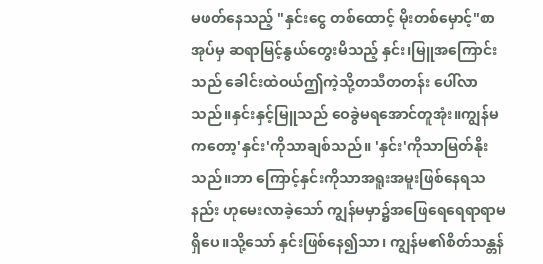မဖတ်နေသည့် "နှင်းငွေ တစ်ထောင့် မိုးတစ်မှောင့်"စာအုပ်မှ ဆရာမြင့်နွယ်တွေးမိသည့် နှင်း၊မြူအကြောင်းသည် ခေါင်းထဲဝယ်ဤကဲ့သို့တသီတတန်း ပေါ်လာသည်။နှင်းနှင့်မြူသည် ဝေခွဲမရအောင်တူအုံး။ကျွန်မ ကတော့'နှင်း'ကိုသာချစ်သည်။ 'နှင်း'ကိုသာမြတ်နိုးသည်။ဘာ ကြောင့်နှင်းကိုသာအရူးအမူးဖြစ်နေရသနည်း ဟုမေးလာခဲ့သော် ကျွန်မမှာ၌အဖြေရေရေရာရာမရှိပေ။သို့သော် နှင်းဖြစ်နေ၍သာ၊ ကျွန်မ၏စိတ်သန္တန်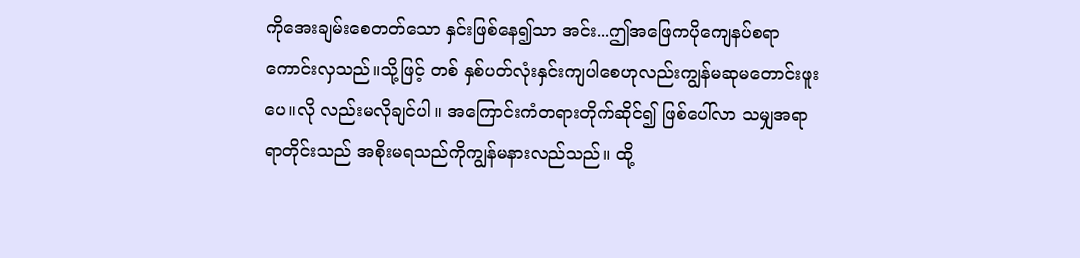ကိုအေးချမ်းစေတတ်သော နှင်းဖြစ်နေ၍သာ အင်း...ဤအဖြေကပိုကျေနပ်စရာကောင်းလှသည်။သို့ဖြင့် တစ် နှစ်ပတ်လုံးနှင်းကျပါစေဟုလည်းကျွန်မဆုမတောင်းဖူးပေ။လို လည်းမလိုချင်ပါ။ အကြောင်းကံတရားတိုက်ဆိုင်၍ ဖြစ်ပေါ်လာ သမျှအရာရာတိုင်းသည် အစိုးမရသည်ကိုကျွန်မနားလည်သည်။ ထို့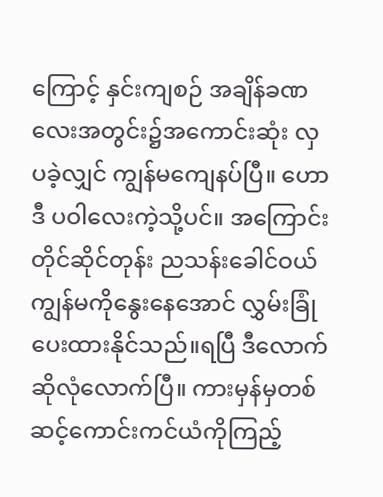ကြောင့် နှင်းကျစဉ် အချိန်ခဏလေးအတွင်း၌အကောင်းဆုံး လှပခဲ့လျှင် ကျွန်မကျေနပ်ပြီ။ ဟောဒီ ပဝါလေးကဲ့သို့ပင်။ အကြောင်းတိုင်ဆိုင်တုန်း ညသန်းခေါင်ဝယ်ကျွန်မကိုနွေးနေအောင် လွှမ်းခြုံပေးထားနိုင်သည်။ရပြီ ဒီလောက်ဆိုလုံလောက်ပြီ။ ကားမှန်မှတစ်ဆင့်ကောင်းကင်ယံကိုကြည့်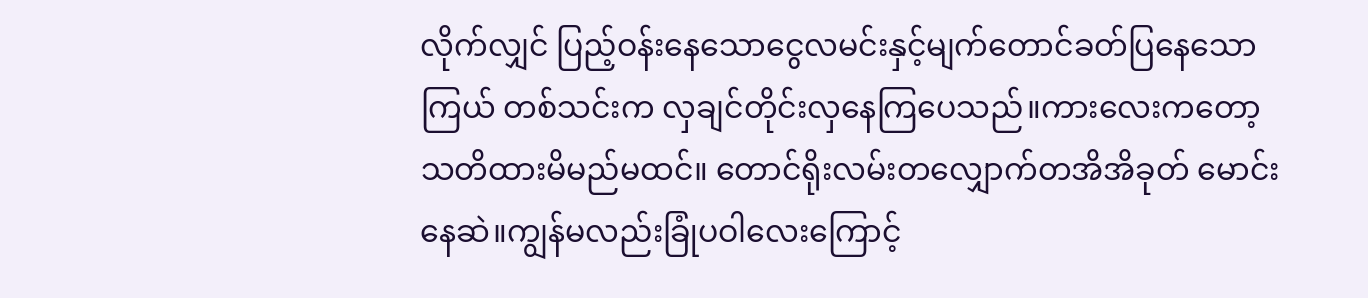လိုက်လျှင် ပြည့်ဝန်းနေသောငွေလမင်းနှင့်မျက်တောင်ခတ်ပြနေသောကြယ် တစ်သင်းက လှချင်တိုင်းလှနေကြပေသည်။ကားလေးကတော့ သတိထားမိမည်မထင်။ တောင်ရိုးလမ်းတလျှောက်တအိအိခုတ် မောင်းနေဆဲ။ကျွန်မလည်းခြုံပဝါလေးကြောင့်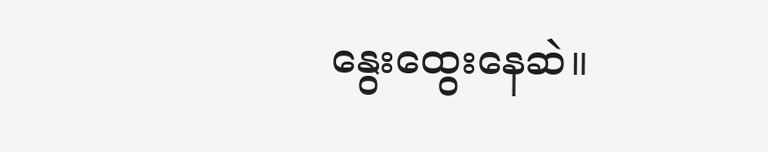နွေးထွေးနေဆဲ။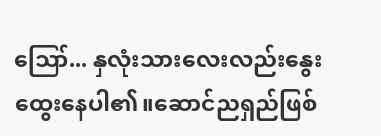ဪ... နှလုံးသားလေးလည်းနွေးထွေးနေပါ၏။ဆောင်ညရှည်ဖြစ်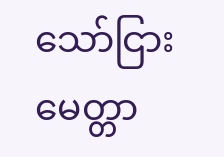သော်ငြား မေတ္တာ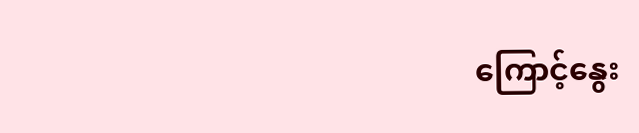ကြောင့်နွေး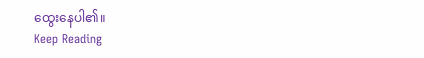ထွေးနေပါ၏။
Keep Reading